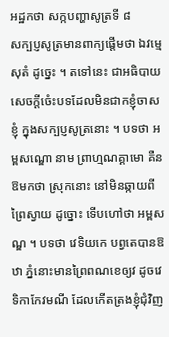អដ្ឋកថា សក្កបញ្ហាសូត្រទី ៨
សក្បប្ញសូត្រមានពាក្យផ្តើមថា ឯវម្មេ សុតំ ដូច្នេះ ។ តទៅនេះ ជាអធិបាយសេចក្តីចំេះបទដែលមិនជាកខ្ញុំចាសខ្ញុំ ក្នុងសក្បប្ញសូត្រនោះ ។ បទថា អម្ពសណ្ឌោ នាម ព្រាហ្មណគ្គាមោ គឺនឱមកថា ស្រុកនោះ នៅមិនឆ្កាយពីព្រៃស្វាយ ដូច្នោះ ទើបហៅថា អម្ពសណ្ឌ ។ បទថា វេទិយកេ បព្វតេបានឱឋា ភ្នំនោះមានព្រៃពណខេឲ្យវ ដូចវេទិកាកែវមណី ដែលកើតត្រងខ្ញុំជុំវិញ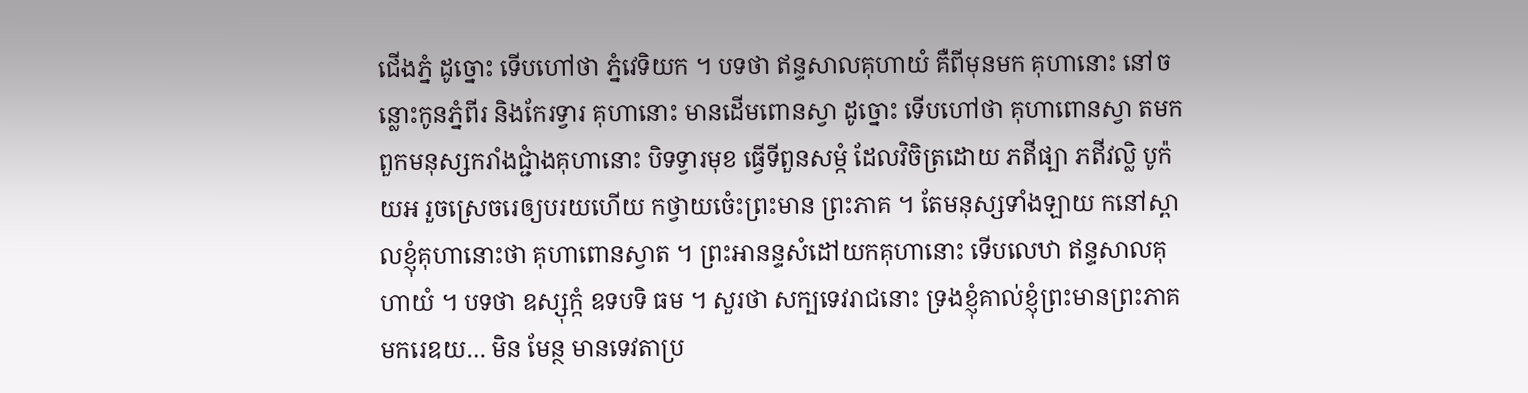ជើងភ្នំ ដូច្នោះ ទើបហៅថា ភ្នំវេទិយក ។ បទថា ឥន្ទសាលគុហាយំ គឺពីមុនមក គុហានោះ នៅចន្លោះកូនភ្នំពីរ និងកែរទ្វារ គុហានោះ មានដើមពោនស្វា ដូច្នោះ ទើបហៅថា គុហាពោនស្វា តមក ពួកមនុស្សករាំងជ្ជាំងគុហានោះ បិទទ្វារមុខ ធ្វើទីពួនសម្កំ ដែលវិចិត្រដោយ ភឥីផ្បា ភឥីវល្លិ បូក៉យអ រួចស្រេចរេឲ្យបរយហើយ កថ្វាយចំេះព្រះមាន ព្រះភាគ ។ តែមនុស្សទាំងឡាយ កនៅស្ពាលខ្ញុំគុហានោះថា គុហាពោនស្វាត ។ ព្រះអានន្ទសំដៅយកគុហានោះ ទើបលេឋា ឥន្ទសាលគុហាយំ ។ បទថា ឧស្សុក្កំ ឧទបទិ ធម ។ សួរថា សក្បទេវរាជនោះ ទ្រងខ្ញុំគាល់ខ្ញុំព្រះមានព្រះភាគមករេឧយ… មិន មែន្ថ មានទេវតាប្រ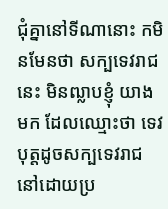ជុំគ្នានៅទីណានោះ កមិនមែនថា សក្បទេវរាជនេះ មិនឍ្លាបខ្ញុំ យាងមក ដែលឈ្មោះថា ទេវបុត្តដូចសក្បទេវរាជនៅដោយប្រ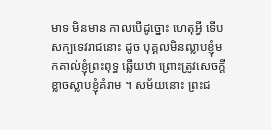មាទ មិនមាន កាលបើដូច្នោះ ហេតុអ្វី ទើបសក្បទេវរាជនោះ ដូច បុគ្គលមិនឍ្លាបខ្ញុំមកគាល់ខ្ញុំព្រះពុទ្ធ ឆ្លើយឋា ព្រោះត្រូវសេចក្តីខ្លាចស្លាបខ្ញុំគំរាម ។ សម័យនោះ ព្រះជ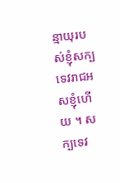ន្មាយុរបស់ខ្ញុំសក្បទេវរាជអសខ្ញុំហើយ ។ សក្បទេវ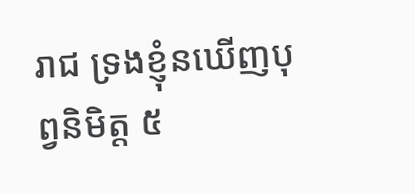រាជ ទ្រងខ្ញុំនឃើញបុព្វនិមិត្ត ៥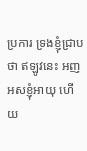ប្រការ ទ្រងខ្ញុំជ្រាបថា ឥឡូវនេះ អញអសខ្ញុំអាយុ ហើយ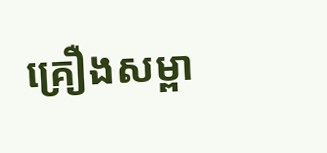គ្រឿងសម្ពា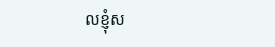លខ្ញុំស